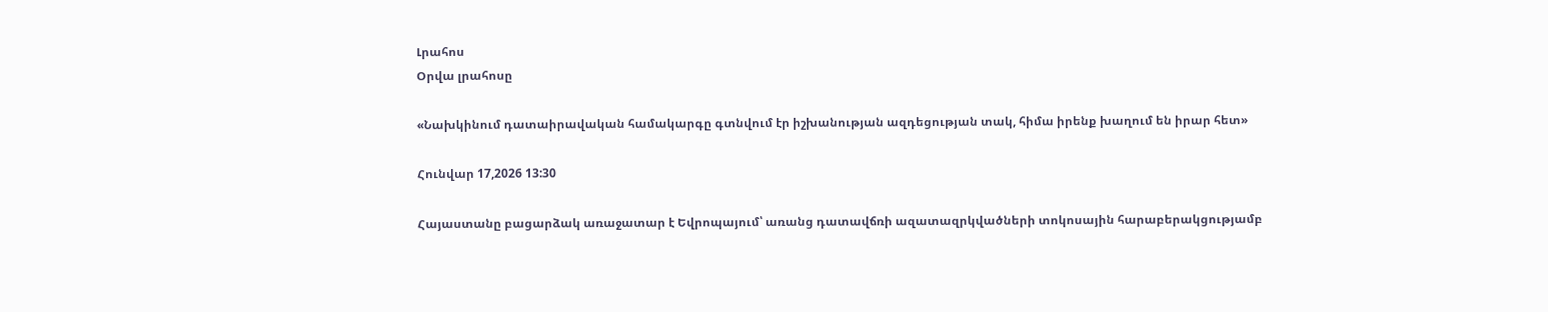Լրահոս
Օրվա լրահոսը

«Նախկինում դատաիրավական համակարգը գտնվում էր իշխանության ազդեցության տակ, հիմա իրենք խաղում են իրար հետ»

Հունվար 17,2026 13:30

Հայաստանը բացարձակ առաջատար է Եվրոպայում՝ առանց դատավճռի ազատազրկվածների տոկոսային հարաբերակցությամբ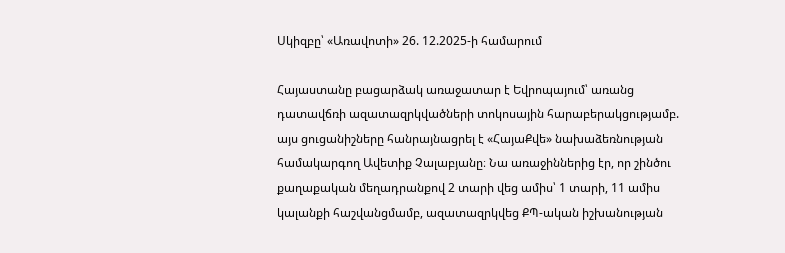Սկիզբը՝ «Առավոտի» 26. 12.2025-ի համարում

Հայաստանը բացարձակ առաջատար է Եվրոպայում՝ առանց դատավճռի ազատազրկվածների տոկոսային հարաբերակցությամբ. այս ցուցանիշները հանրայնացրել է «ՀայաՔվե» նախաձեռնության համակարգող Ավետիք Չալաբյանը։ Նա առաջիններից էր, որ շինծու քաղաքական մեղադրանքով 2 տարի վեց ամիս՝ 1 տարի, 11 ամիս կալանքի հաշվանցմամբ, ազատազրկվեց ՔՊ-ական իշխանության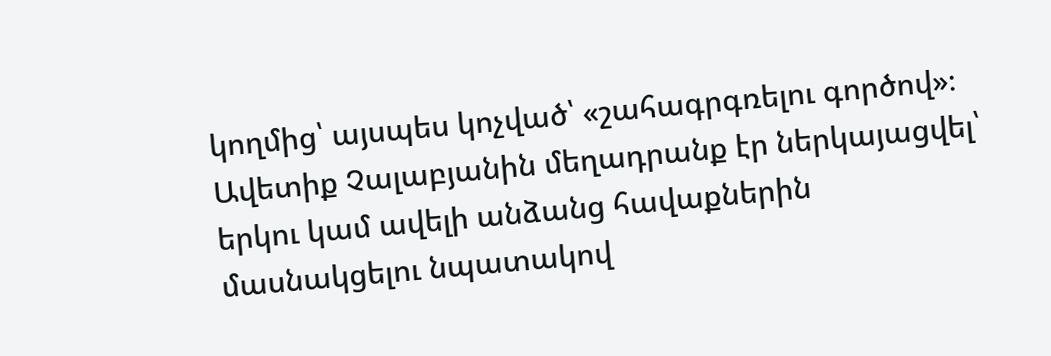կողմից՝ այսպես կոչված՝ «շահագրգռելու գործով»։ Ավետիք Չալաբյանին մեղադրանք էր ներկայացվել՝ երկու կամ ավելի անձանց հավաքներին մասնակցելու նպատակով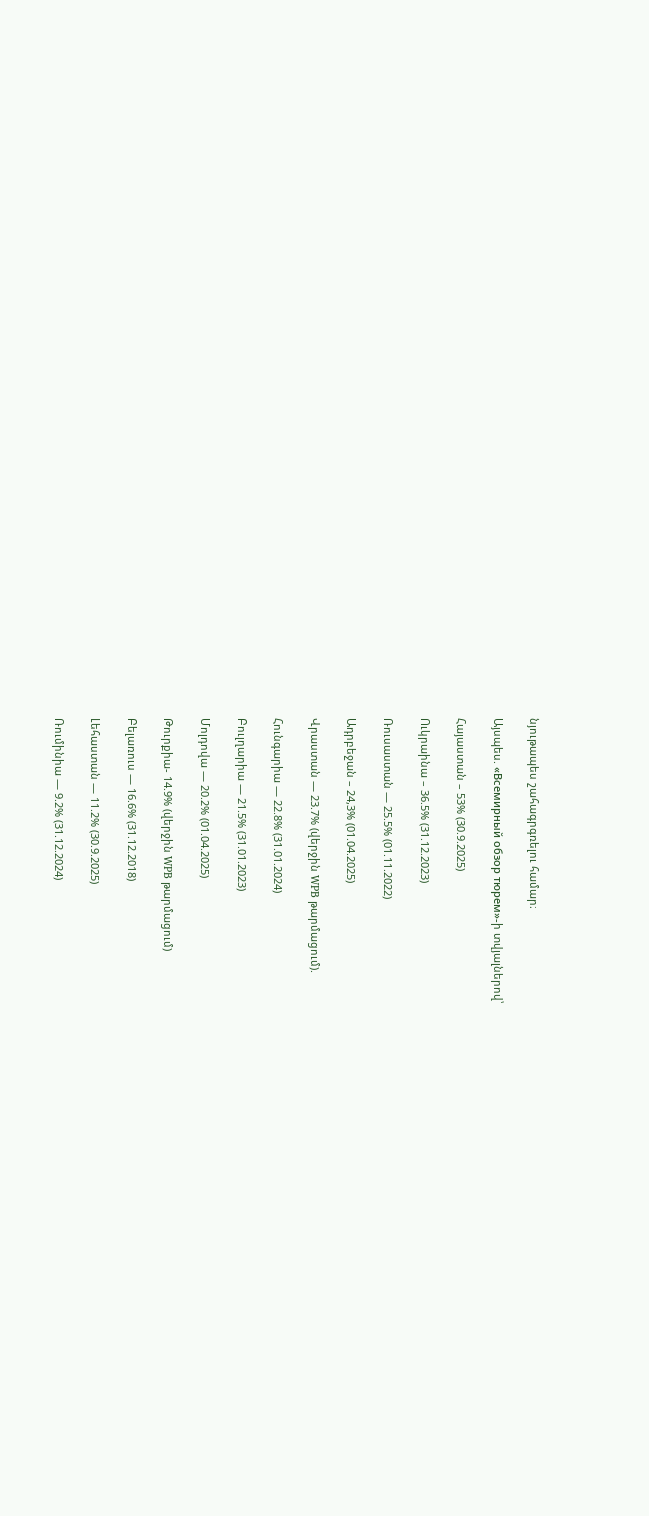նյութապես շահագրգռելու համար։

Այսպես. «Всемирный обзор тюрем»-ի տվյալներով՝

Հայաստան – 53% (30.9.2025)

Ուկրաինա – 36.5% (31.12.2023)

Ռուսաստան — 25.5% (01.11.2022)

Ադրբեջան – 24,3% (01.04.2025)

Վրաստան — 23.7% (վերջին WPB թարմացում).

Հունգարիա — 22.8% (31.01.2024)

Բուլղարիա — 21.5% (31.01.2023)

Մոլդովա — 20.2% (01.04.2025)

Թուրքիա- 14.9% (վերջին WPB թարմացում)

Բելառուս — 16.6% (31.12.2018)

Լեհաստան — 11.2% (30.9.2025)

Ռումինիա — 9.2% (31.12.2024)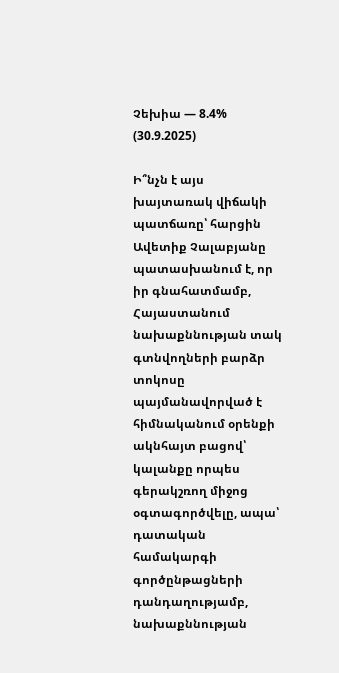Չեխիա — 8.4% (30.9.2025)

Ի՞նչն է այս խայտառակ վիճակի պատճառը՝ հարցին Ավետիք Չալաբյանը պատասխանում է, որ իր գնահատմամբ, Հայաստանում նախաքննության տակ գտնվողների բարձր տոկոսը պայմանավորված է հիմնականում օրենքի ակնհայտ բացով՝ կալանքը որպես գերակշռող միջոց օգտագործվելը, ապա՝ դատական համակարգի գործընթացների դանդաղությամբ, նախաքննության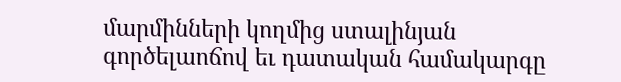մարմինների կողմից ստալինյան գործելաոճով եւ դատական համակարգը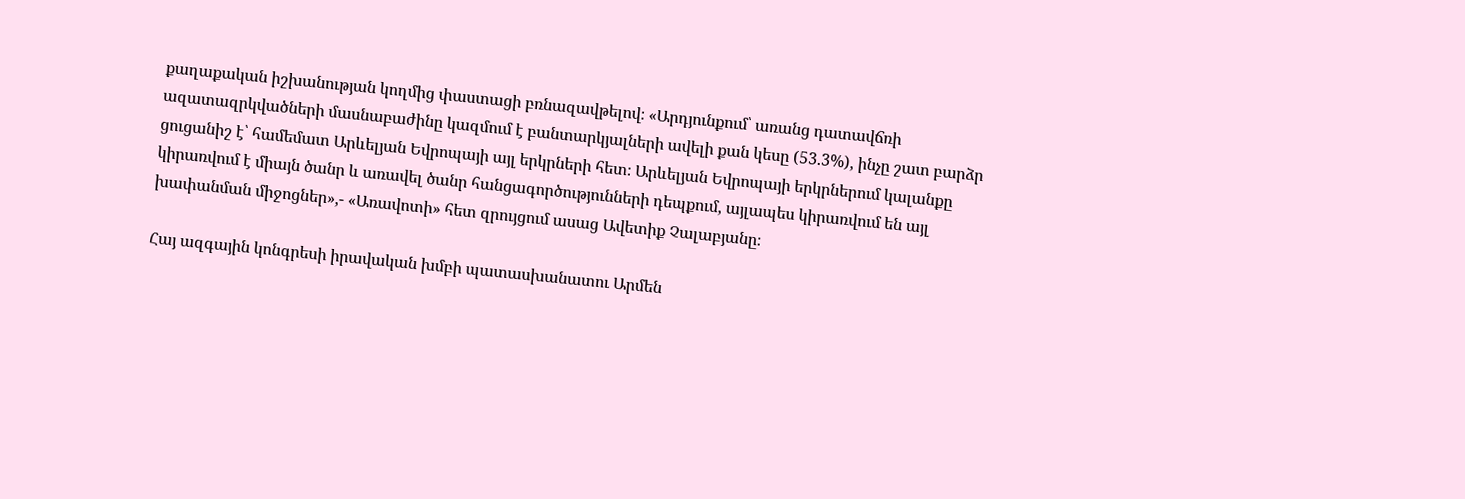քաղաքական իշխանության կողմից փաստացի բռնազավթելով։ «Արդյունքում՝ առանց դատավճռի ազատազրկվածների մասնաբաժինը կազմում է բանտարկյալների ավելի քան կեսը (53.3%), ինչը շատ բարձր ցուցանիշ է՝ համեմատ Արևելյան Եվրոպայի այլ երկրների հետ։ Արևելյան Եվրոպայի երկրներում կալանքը կիրառվում է միայն ծանր և առավել ծանր հանցագործությունների դեպքում, այլապես կիրառվում են այլ խափանման միջոցներ»,- «Առավոտի» հետ զրույցում ասաց Ավետիք Չալաբյանը։

Հայ ազգային կոնգրեսի իրավական խմբի պատասխանատու Արմեն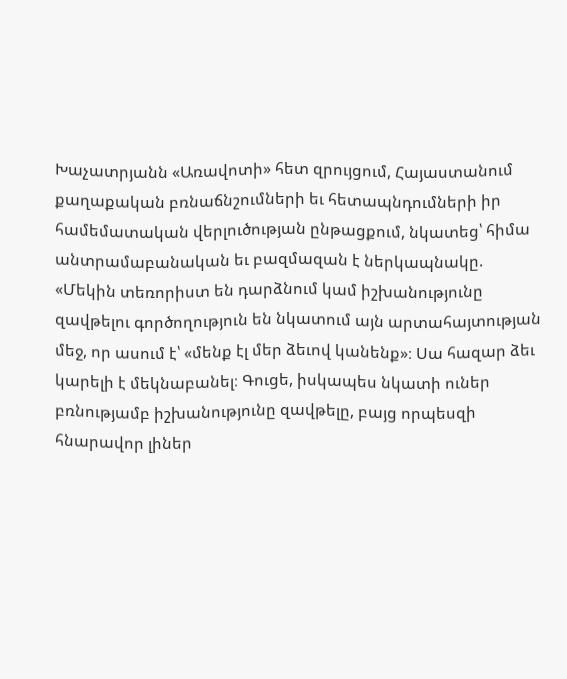Խաչատրյանն «Առավոտի» հետ զրույցում, Հայաստանում քաղաքական բռնաճնշումների եւ հետապնդումների իր համեմատական վերլուծության ընթացքում, նկատեց՝ հիմա անտրամաբանական եւ բազմազան է ներկապնակը. «Մեկին տեռորիստ են դարձնում կամ իշխանությունը զավթելու գործողություն են նկատում այն արտահայտության մեջ, որ ասում է՝ «մենք էլ մեր ձեւով կանենք»։ Սա հազար ձեւ կարելի է մեկնաբանել։ Գուցե, իսկապես նկատի ուներ բռնությամբ իշխանությունը զավթելը, բայց որպեսզի հնարավոր լիներ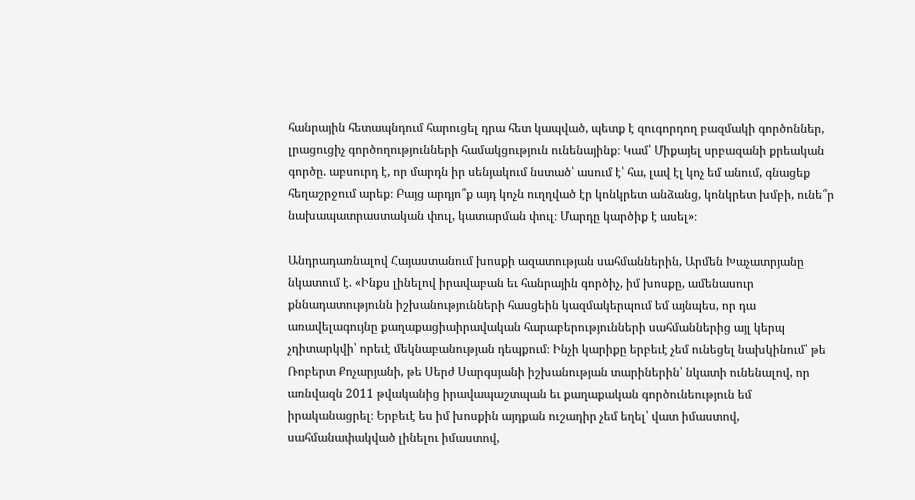հանրային հետապնդում հարուցել դրա հետ կապված, պետք է զուգորդող բազմակի գործոններ, լրացուցիչ գործողությունների համակցություն ունենայինք։ Կամ՝ Միքայել սրբազանի քրեական գործը. աբսուրդ է, որ մարդն իր սենյակում նստած՝ ասում է՝ հա, լավ էլ կոչ եմ անում, գնացեք հեղաշրջում արեք։ Բայց արդյո՞ք այդ կոչն ուղղված էր կոնկրետ անձանց, կոնկրետ խմբի, ունե՞ր նախապատրաստական փուլ, կատարման փուլ։ Մարդը կարծիք է ասել»։

Անդրադառնալով Հայաստանում խոսքի ազատության սահմաններին, Արմեն Խաչատրյանը նկատում է. «Ինքս լինելով իրավաբան եւ հանրային գործիչ, իմ խոսքը, ամենասուր քննադատությունն իշխանությունների հասցեին կազմակերպում եմ այնպես, որ դա առավելագույնը քաղաքացիաիրավական հարաբերությունների սահմաններից այլ կերպ չդիտարկվի՝ որեւէ մեկնաբանության դեպքում։ Ինչի կարիքը երբեւէ չեմ ունեցել նախկինում՝ թե Ռոբերտ Քոչարյանի, թե Սերժ Սարգսյանի իշխանության տարիներին՝ նկատի ունենալով, որ առնվազն 2011 թվականից իրավապաշտպան եւ քաղաքական գործունեություն եմ իրականացրել։ Երբեւէ ես իմ խոսքին այդքան ուշադիր չեմ եղել՝ վատ իմաստով, սահմանափակված լինելու իմաստով,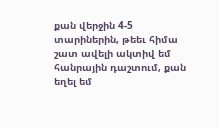քան վերջին 4-5 տարիներին, թեեւ հիմա շատ ավելի ակտիվ եմ հանրային դաշտում, քան եղել եմ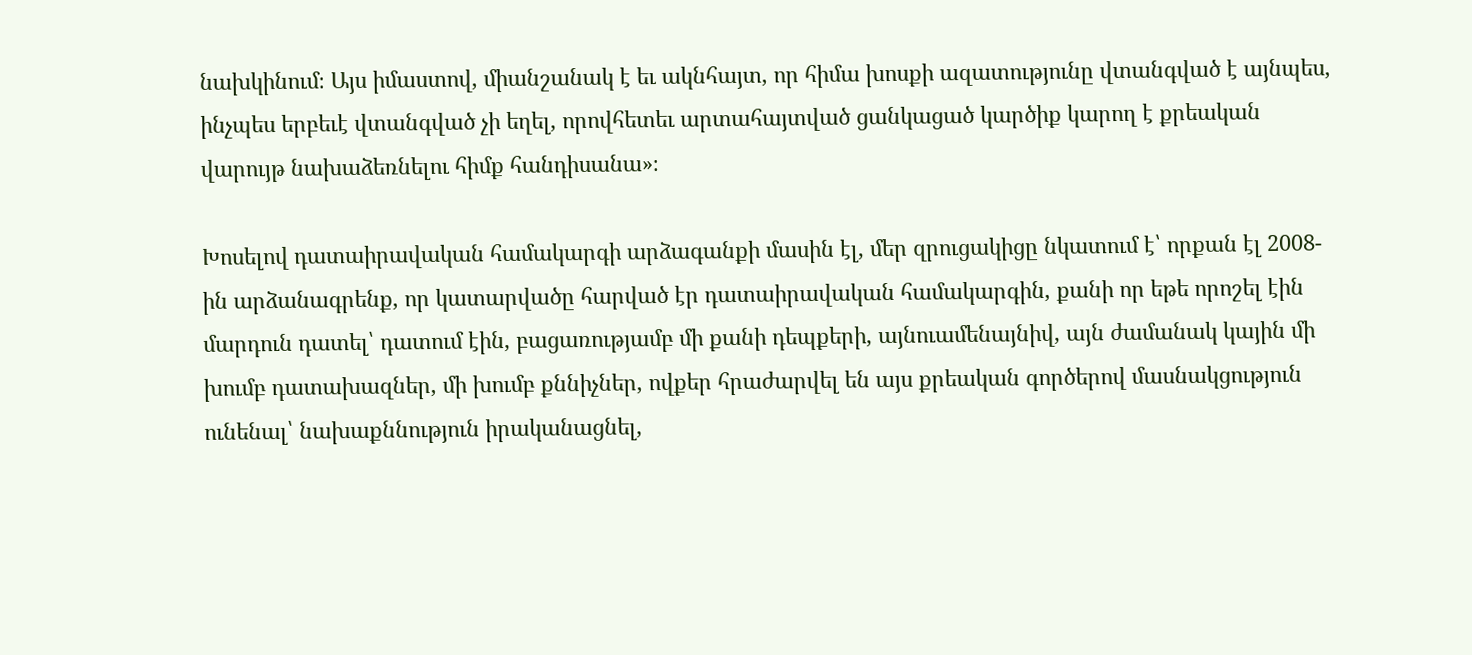նախկինում։ Այս իմաստով, միանշանակ է եւ ակնհայտ, որ հիմա խոսքի ազատությունը վտանգված է այնպես, ինչպես երբեւէ վտանգված չի եղել, որովհետեւ արտահայտված ցանկացած կարծիք կարող է քրեական վարույթ նախաձեռնելու հիմք հանդիսանա»։

Խոսելով դատաիրավական համակարգի արձագանքի մասին էլ, մեր զրուցակիցը նկատում է՝ որքան էլ 2008-ին արձանագրենք, որ կատարվածը հարված էր դատաիրավական համակարգին, քանի որ եթե որոշել էին մարդուն դատել՝ դատում էին, բացառությամբ մի քանի դեպքերի, այնուամենայնիվ, այն ժամանակ կային մի խումբ դատախազներ, մի խումբ քննիչներ, ովքեր հրաժարվել են այս քրեական գործերով մասնակցություն ունենալ՝ նախաքննություն իրականացնել,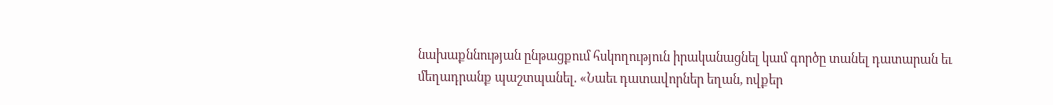նախաքննության ընթացքում հսկողություն իրականացնել կամ գործը տանել դատարան եւ մեղադրանք պաշտպանել. «Նաեւ դատավորներ եղան, ովքեր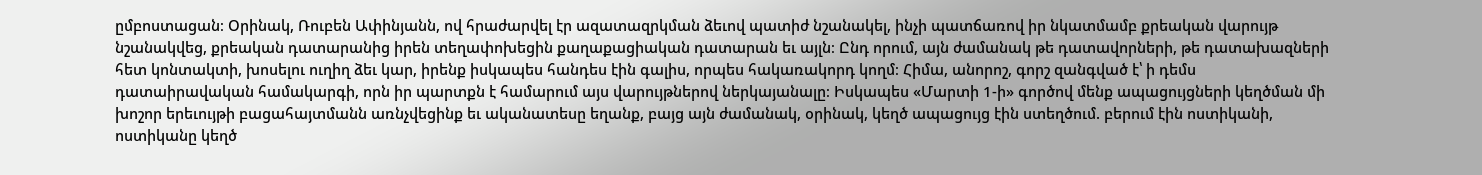ըմբոստացան։ Օրինակ, Ռուբեն Ափինյանն, ով հրաժարվել էր ազատազրկման ձեւով պատիժ նշանակել, ինչի պատճառով իր նկատմամբ քրեական վարույթ նշանակվեց, քրեական դատարանից իրեն տեղափոխեցին քաղաքացիական դատարան եւ այլն։ Ընդ որում, այն ժամանակ թե դատավորների, թե դատախազների հետ կոնտակտի, խոսելու ուղիղ ձեւ կար, իրենք իսկապես հանդես էին գալիս, որպես հակառակորդ կողմ։ Հիմա, անորոշ, գորշ զանգված է՝ ի դեմս դատաիրավական համակարգի, որն իր պարտքն է համարում այս վարույթներով ներկայանալը։ Իսկապես «Մարտի 1-ի» գործով մենք ապացույցների կեղծման մի խոշոր երեւույթի բացահայտմանն առնչվեցինք եւ ականատեսը եղանք, բայց այն ժամանակ, օրինակ, կեղծ ապացույց էին ստեղծում. բերում էին ոստիկանի, ոստիկանը կեղծ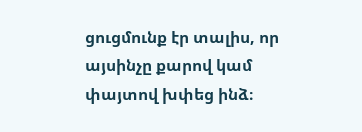ցուցմունք էր տալիս, որ այսինչը քարով կամ փայտով խփեց ինձ։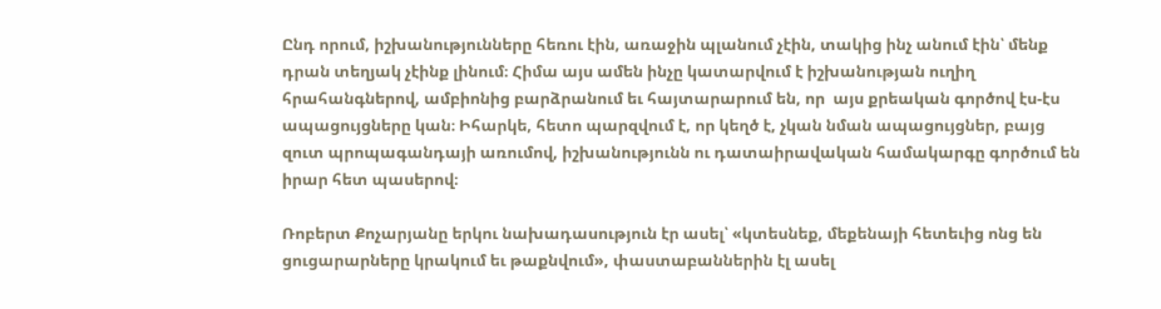Ընդ որում, իշխանությունները հեռու էին, առաջին պլանում չէին, տակից ինչ անում էին՝ մենք դրան տեղյակ չէինք լինում։ Հիմա այս ամեն ինչը կատարվում է իշխանության ուղիղ հրահանգներով, ամբիոնից բարձրանում եւ հայտարարում են, որ  այս քրեական գործով էս-էս ապացույցները կան։ Իհարկե, հետո պարզվում է, որ կեղծ է, չկան նման ապացույցներ, բայց զուտ պրոպագանդայի առումով, իշխանությունն ու դատաիրավական համակարգը գործում են իրար հետ պասերով։

Ռոբերտ Քոչարյանը երկու նախադասություն էր ասել՝ «կտեսնեք, մեքենայի հետեւից ոնց են ցուցարարները կրակում եւ թաքնվում», փաստաբաններին էլ ասել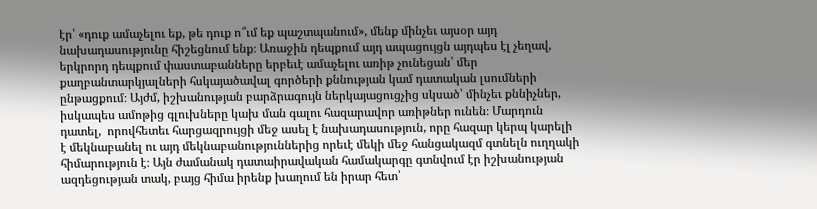էր՝ «դուք ամաչելու եք, թե դուք ո՞ւմ եք պաշտպանում», մենք մինչեւ այսօր այդ նախադասությունը հիշեցնում ենք։ Առաջին դեպքում այդ ապացույցն այդպես էլ չեղավ, երկրորդ դեպքում փաստաբանները երբեւէ ամաչելու առիթ չունեցան՝ մեր քաղբանտարկյալների հսկայածավալ գործերի քննության կամ դատական լսումների ընթացքում։ Այժմ, իշխանության բարձրագույն ներկայացուցչից սկսած՝ մինչեւ քննիչներ, իսկապես ամոթից գլուխները կախ ման գալու հազարավոր առիթներ ունեն։ Մարդուն դատել,  որովհետեւ հարցազրույցի մեջ ասել է նախադասություն, որը հազար կերպ կարելի է մեկնաբանել ու այդ մեկնաբանություններից որեւէ մեկի մեջ հանցակազմ գտնելն ուղղակի հիմարություն է։ Այն ժամանակ դատաիրավական համակարգը գտնվում էր իշխանության ազդեցության տակ, բայց հիմա իրենք խաղում են իրար հետ՝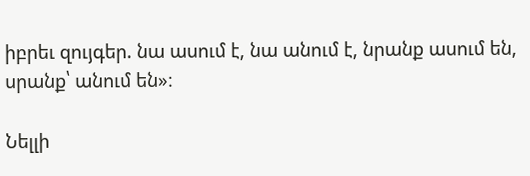իբրեւ զույգեր. նա ասում է, նա անում է, նրանք ասում են, սրանք՝ անում են»։

Նելլի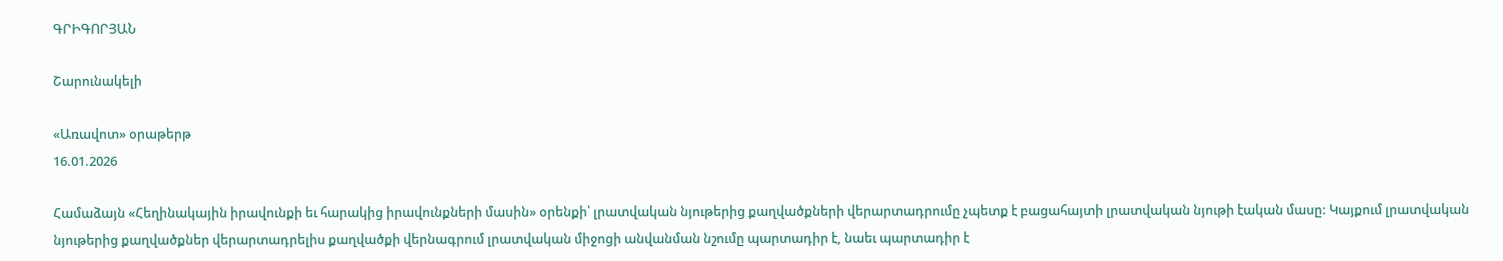ԳՐԻԳՈՐՅԱՆ

Շարունակելի

«Առավոտ» օրաթերթ
16.01.2026

Համաձայն «Հեղինակային իրավունքի եւ հարակից իրավունքների մասին» օրենքի՝ լրատվական նյութերից քաղվածքների վերարտադրումը չպետք է բացահայտի լրատվական նյութի էական մասը: Կայքում լրատվական նյութերից քաղվածքներ վերարտադրելիս քաղվածքի վերնագրում լրատվական միջոցի անվանման նշումը պարտադիր է, նաեւ պարտադիր է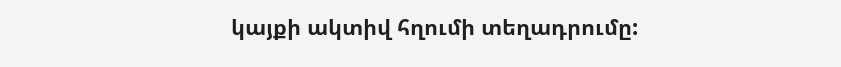կայքի ակտիվ հղումի տեղադրումը: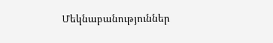Մեկնաբանություններ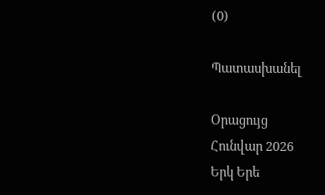(0)

Պատասխանել

Օրացույց
Հունվար 2026
Երկ Երե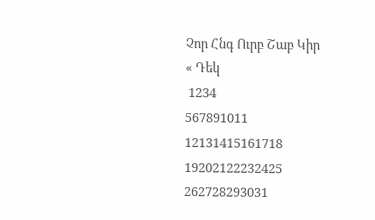Չոր Հնգ Ուրբ Շաբ Կիր
« Դեկ
 1234
567891011
12131415161718
19202122232425
262728293031